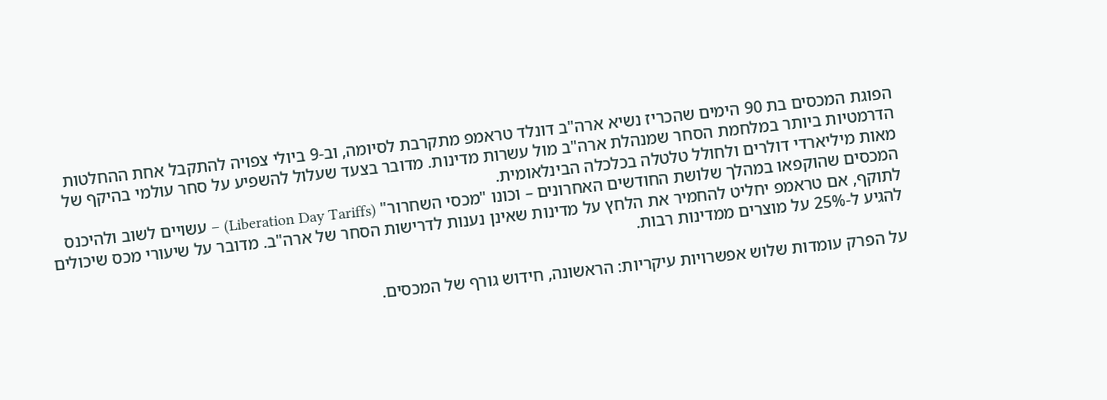הפוגת המכסים בת 90 הימים שהכריז נשיא ארה"ב דונלד טראמפ מתקרבת לסיומה, וב-9 ביולי צפויה להתקבל אחת ההחלטות הדרמטיות ביותר במלחמת הסחר שמנהלת ארה"ב מול עשרות מדינות. מדובר בצעד שעלול להשפיע על סחר עולמי בהיקף של מאות מיליארדי דולרים ולחולל טלטלה בכלכלה הבינלאומית.
המכסים שהוקפאו במהלך שלושת החודשים האחרונים – וכונו "מכסי השחרור" (Liberation Day Tariffs) – עשויים לשוב ולהיכנס לתוקף, אם טראמפ יחליט להחמיר את הלחץ על מדינות שאינן נענות לדרישות הסחר של ארה"ב. מדובר על שיעורי מכס שיכולים להגיע ל-25% על מוצרים ממדינות רבות.

על הפרק עומדות שלוש אפשרויות עיקריות: הראשונה, חידוש גורף של המכסים.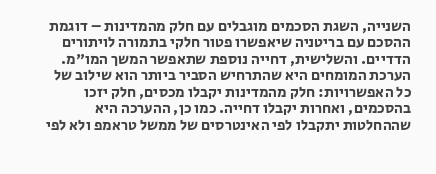השנייה, השגת הסכמים מוגבלים עם חלק מהמדינות – דוגמת ההסכם עם בריטניה שיאפשרו פטור חלקי בתמורה לויתורים הדדיים. והשלישית, דחייה נוספת שתאפשר המשך המו"מ.
הערכת המומחים היא שהתרחיש הסביר ביותר הוא שילוב של כל האפשרויות: חלק מהמדינות יקבלו מכסים, חלק יזכו בהסכמים, ואחרות יקבלו דחייה. כמו כן, ההערכה היא שההחלטות יתקבלו לפי האינטרסים של ממשל טראמפ ולא לפי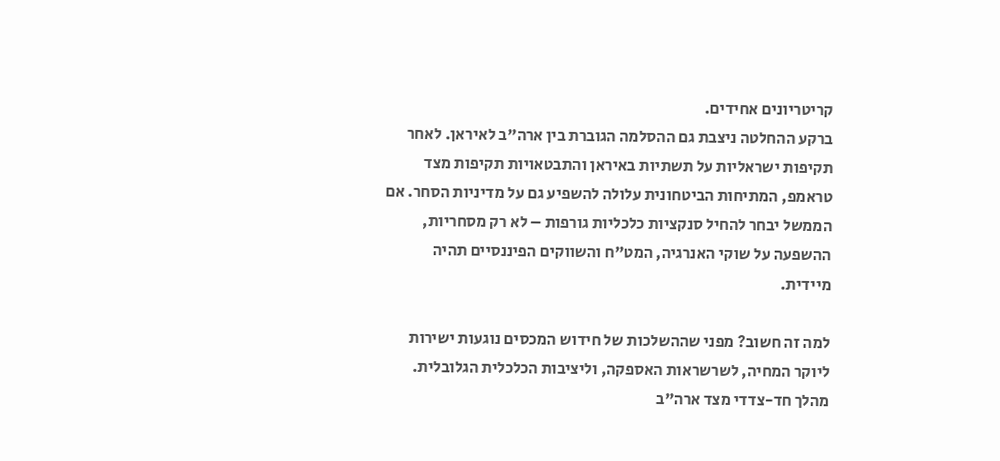קריטריונים אחידים.
ברקע ההחלטה ניצבת גם ההסלמה הגוברת בין ארה"ב לאיראן. לאחר תקיפות ישראליות על תשתיות באיראן והתבטאויות תקיפות מצד טראמפ, המתיחות הביטחונית עלולה להשפיע גם על מדיניות הסחר. אם הממשל יבחר להחיל סנקציות כלכליות גורפות – לא רק מסחריות, ההשפעה על שוקי האנרגיה, המט"ח והשווקים הפיננסיים תהיה מיידית.

למה זה חשוב? מפני שההשלכות של חידוש המכסים נוגעות ישירות ליוקר המחיה, לשרשראות האספקה, וליציבות הכלכלית הגלובלית. מהלך חד-צדדי מצד ארה"ב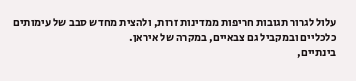עלול לגרור תגובות חריפות ממדינות זרות, ולהצית מחדש סבב של עימותים כלכליים ובמקביל גם צבאיים, במקרה של איראן.
בינתיים,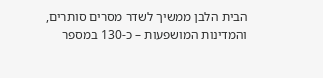הבית הלבן ממשיך לשדר מסרים סותרים, והמדינות המושפעות – כ-130 במספר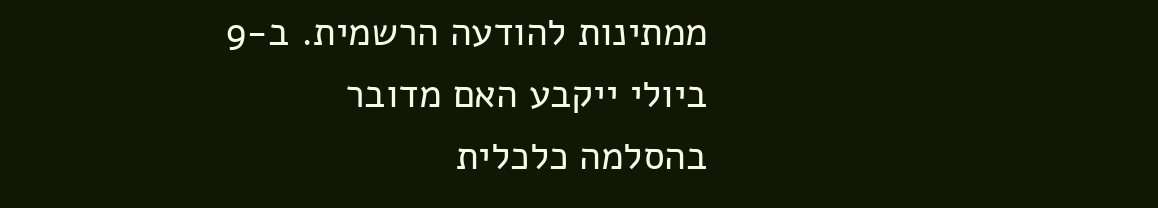ממתינות להודעה הרשמית. ב-9 ביולי ייקבע האם מדובר בהסלמה כלכלית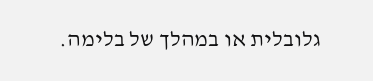גלובלית או במהלך של בלימה.